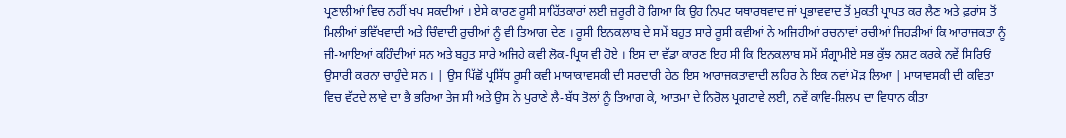ਪ੍ਰਣਾਲੀਆਂ ਵਿਚ ਨਹੀਂ ਖਪ ਸਕਦੀਆਂ । ਏਸੇ ਕਾਰਣ ਰੂਸੀ ਸਾਹਿੱਤਕਾਰਾਂ ਲਈ ਜ਼ਰੂਰੀ ਹੋ ਗਿਆ ਕਿ ਉਹ ਨਿਪਟ ਯਥਾਰਥਵਾਦ ਜਾਂ ਪ੍ਰਭਾਵਵਾਦ ਤੋਂ ਮੁਕਤੀ ਪ੍ਰਾਪਤ ਕਰ ਲੈਣ ਅਤੇ ਫ਼ਰਾਂਸ ਤੋਂ ਮਿਲੀਆਂ ਭਵਿੱਖਵਾਦੀ ਅਤੇ ਚਿੰਵਾਦੀ ਰੁਚੀਆਂ ਨੂੰ ਵੀ ਤਿਆਗ ਦੇਣ । ਰੂਸੀ ਇਨਕਲਾਬ ਦੇ ਸਮੇਂ ਬਹੁਤ ਸਾਰੇ ਰੂਸੀ ਕਵੀਆਂ ਨੇ ਅਜਿਹੀਆਂ ਰਚਨਾਵਾਂ ਰਚੀਆਂ ਜਿਹੜੀਆਂ ਕਿ ਆਰਾਜਕਤਾ ਨੂੰ ਜੀ-ਆਇਆਂ ਕਹਿੰਦੀਆਂ ਸਨ ਅਤੇ ਬਹੁਤ ਸਾਰੇ ਅਜਿਹੇ ਕਵੀ ਲੋਕ-ਪ੍ਰਿਯ ਵੀ ਹੋਏ । ਇਸ ਦਾ ਵੱਡਾ ਕਾਰਣ ਇਹ ਸੀ ਕਿ ਇਨਕਲਾਬ ਸਮੇਂ ਸੰਗ੍ਰਾਮੀਏ ਸਭ ਕੁੱਝ ਨਸ਼ਟ ਕਰਕੇ ਨਵੇਂ ਸਿਰਿਓਂ ਉਸਾਰੀ ਕਰਨਾ ਚਾਹੁੰਦੇ ਸਨ । | ਉਸ ਪਿੱਛੋਂ ਪ੍ਰਸਿੱਧ ਰੂਸੀ ਕਵੀ ਮਾਯਾਕਾਵਸਕੀ ਦੀ ਸਰਦਾਰੀ ਹੇਠ ਇਸ ਆਰਾਜਕਤਾਵਾਦੀ ਲਹਿਰ ਨੇ ਇਕ ਨਵਾਂ ਮੋੜ ਲਿਆ | ਮਾਯਾਵਸਕੀ ਦੀ ਕਵਿਤਾ ਵਿਚ ਵੱਟਦੇ ਲਾਵੇ ਦਾ ਭੈ ਭਰਿਆ ਤੇਜ ਸੀ ਅਤੇ ਉਸ ਨੇ ਪੁਰਾਣੇ ਲੈ-ਬੱਧ ਤੋਲਾਂ ਨੂੰ ਤਿਆਗ ਕੇ, ਆਤਮਾ ਦੇ ਨਿਰੋਲ ਪ੍ਰਗਟਾਵੇ ਲਈ, ਨਵੇਂ ਕਾਵਿ-ਸ਼ਿਲਪ ਦਾ ਵਿਧਾਨ ਕੀਤਾ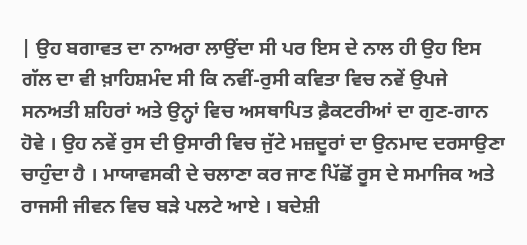| ਉਹ ਬਗਾਵਤ ਦਾ ਨਾਅਰਾ ਲਾਉਂਦਾ ਸੀ ਪਰ ਇਸ ਦੇ ਨਾਲ ਹੀ ਉਹ ਇਸ ਗੱਲ ਦਾ ਵੀ ਖ਼ਾਹਿਸ਼ਮੰਦ ਸੀ ਕਿ ਨਵੀਂ-ਰੁਸੀ ਕਵਿਤਾ ਵਿਚ ਨਵੇਂ ਉਪਜੇ ਸਨਅਤੀ ਸ਼ਹਿਰਾਂ ਅਤੇ ਉਨ੍ਹਾਂ ਵਿਚ ਅਸਥਾਪਿਤ ਫ਼ੈਕਟਰੀਆਂ ਦਾ ਗੁਣ-ਗਾਨ ਹੋਵੇ । ਉਹ ਨਵੇਂ ਰੁਸ ਦੀ ਉਸਾਰੀ ਵਿਚ ਜੁੱਟੇ ਮਜ਼ਦੂਰਾਂ ਦਾ ਉਨਮਾਦ ਦਰਸਾਉਣਾ ਚਾਹੁੰਦਾ ਹੈ । ਮਾਯਾਵਸਕੀ ਦੇ ਚਲਾਣਾ ਕਰ ਜਾਣ ਪਿੱਛੋਂ ਰੂਸ ਦੇ ਸਮਾਜਿਕ ਅਤੇ ਰਾਜਸੀ ਜੀਵਨ ਵਿਚ ਬੜੇ ਪਲਟੇ ਆਏ । ਬਦੇਸ਼ੀ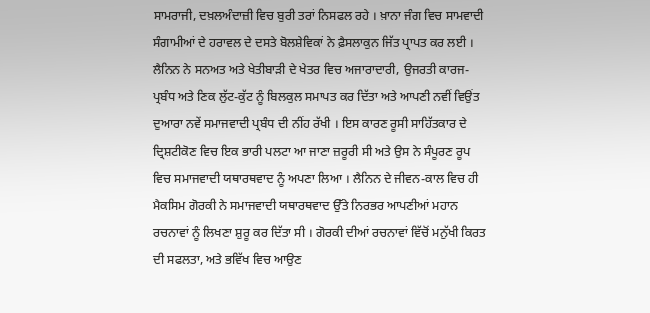ਸਾਮਰਾਜੀ, ਦਖ਼ਲਅੰਦਾਜ਼ੀ ਵਿਚ ਬੁਰੀ ਤਰਾਂ ਨਿਸਫਲ ਰਹੇ । ਖ਼ਾਨਾ ਜੰਗ ਵਿਚ ਸਾਮਵਾਦੀ ਸੰਗਾਮੀਆਂ ਦੇ ਹਰਾਵਲ ਦੇ ਦਸਤੇ ਬੋਲਸ਼ੇਵਿਕਾਂ ਨੇ ਫ਼ੈਸਲਾਕੁਨ ਜਿੱਤ ਪ੍ਰਾਪਤ ਕਰ ਲਈ । ਲੈਨਿਨ ਨੇ ਸਨਅਤ ਅਤੇ ਖੇਤੀਬਾੜੀ ਦੇ ਖੇਤਰ ਵਿਚ ਅਜਾਰਾਦਾਰੀ, ਉਜਰਤੀ ਕਾਰਜ-ਪ੍ਰਬੰਧ ਅਤੇ ਣਿਕ ਲੁੱਟ-ਕੁੱਟ ਨੂੰ ਬਿਲਕੁਲ ਸਮਾਪਤ ਕਰ ਦਿੱਤਾ ਅਤੇ ਆਪਣੀ ਨਵੀਂ ਵਿਉਂਤ ਦੁਆਰਾ ਨਵੇਂ ਸਮਾਜਵਾਦੀ ਪ੍ਰਬੰਧ ਦੀ ਨੀਂਹ ਰੱਖੀ । ਇਸ ਕਾਰਣ ਰੂਸੀ ਸਾਹਿੱਤਕਾਰ ਦੇ ਦ੍ਰਿਸ਼ਟੀਕੋਣ ਵਿਚ ਇਕ ਭਾਰੀ ਪਲਟਾ ਆ ਜਾਣਾ ਜ਼ਰੂਰੀ ਸੀ ਅਤੇ ਉਸ ਨੇ ਸੰਪੂਰਣ ਰੂਪ ਵਿਚ ਸਮਾਜਵਾਦੀ ਯਥਾਰਥਵਾਦ ਨੂੰ ਅਪਣਾ ਲਿਆ । ਲੈਨਿਨ ਦੇ ਜੀਵਨ-ਕਾਲ ਵਿਚ ਹੀ ਮੈਕਸਿਮ ਗੋਰਕੀ ਨੇ ਸਮਾਜਵਾਦੀ ਯਥਾਰਥਵਾਦ ਉੱਤੇ ਨਿਰਭਰ ਆਪਣੀਆਂ ਮਹਾਨ ਰਚਨਾਵਾਂ ਨੂੰ ਲਿਖਣਾ ਸ਼ੁਰੂ ਕਰ ਦਿੱਤਾ ਸੀ । ਗੋਰਕੀ ਦੀਆਂ ਰਚਨਾਵਾਂ ਵਿੱਚੋਂ ਮਨੁੱਖੀ ਕਿਰਤ ਦੀ ਸਫਲਤਾ, ਅਤੇ ਭਵਿੱਖ ਵਿਚ ਆਉਣ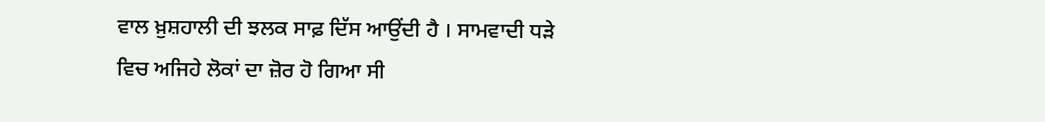ਵਾਲ ਖ਼ੁਸ਼ਹਾਲੀ ਦੀ ਝਲਕ ਸਾਫ਼ ਦਿੱਸ ਆਉਂਦੀ ਹੈ । ਸਾਮਵਾਦੀ ਧੜੇ ਵਿਚ ਅਜਿਹੇ ਲੋਕਾਂ ਦਾ ਜ਼ੋਰ ਹੋ ਗਿਆ ਸੀ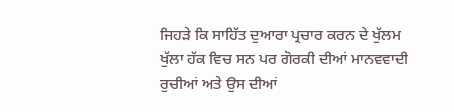ਜਿਹੜੇ ਕਿ ਸਾਹਿੱਤ ਦੁਆਰਾ ਪ੍ਰਚਾਰ ਕਰਨ ਦੇ ਖੁੱਲਮ ਖੁੱਲਾ ਹੱਕ ਵਿਚ ਸਨ ਪਰ ਗੋਰਕੀ ਦੀਆਂ ਮਾਨਵਵਾਦੀ ਰੁਚੀਆਂ ਅਤੇ ਉਸ ਦੀਆਂ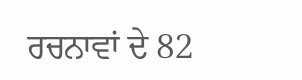ਰਚਨਾਵਾਂ ਦੇ 82